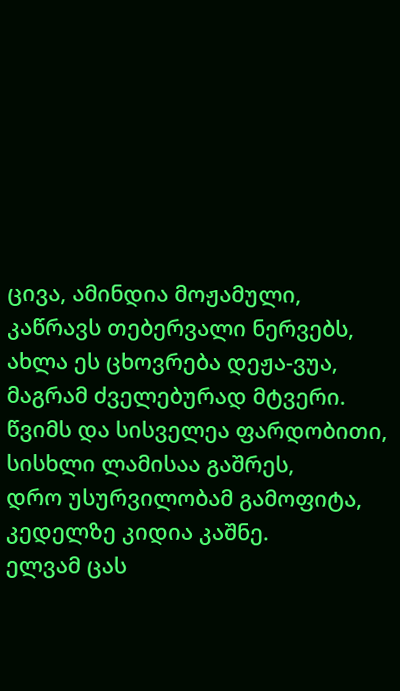ცივა, ამინდია მოჟამული,
კაწრავს თებერვალი ნერვებს,
ახლა ეს ცხოვრება დეჟა-ვუა,
მაგრამ ძველებურად მტვერი.
წვიმს და სისველეა ფარდობითი,
სისხლი ლამისაა გაშრეს,
დრო უსურვილობამ გამოფიტა,
კედელზე კიდია კაშნე.
ელვამ ცას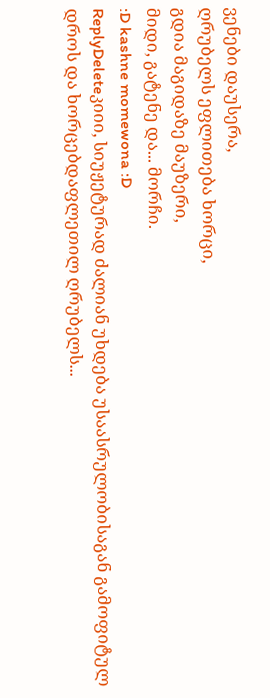ვენები დაუსერა,
ღრუბელს ეფლითება ხორცი,
გდია მაგიდაზე მაუზერი,
მიდი, გატენე და... მორჩი.
:D kashne momewona :D
ReplyDeleteკიიი, სიუჟეტურად ძალიან უხდება უსაასრულობისაგან გამოფიტულ დროს და ხორცებდაფლეთილ ღრუბელს...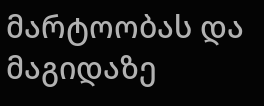მარტოობას და მაგიდაზე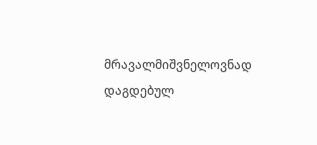მრავალმიშვნელოვნად დაგდებულ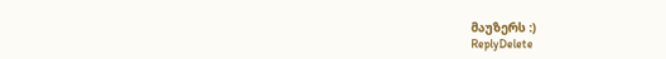მაუზერს :)
ReplyDelete